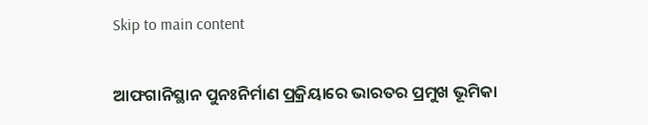Skip to main content

ଆଫଗାନିସ୍ଥାନ ପୁନଃନିର୍ମାଣ ପ୍ରକ୍ରିୟାରେ ଭାରତର ପ୍ରମୁଖ ଭୂମିକା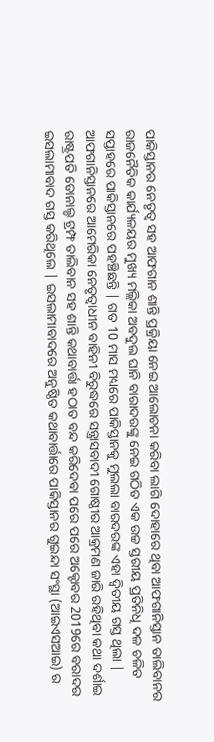ପାକିସ୍ତାନର ନେତୃତ୍ଵ ସହ ଆଫଗାନ ଶାନ୍ତି ପ୍ରକ୍ରିୟା ନେଇ ଆଲୋଚନା କରିବା ଲାଗି ଦୋହାରେ ଥିବା ଆଫଗାନିସ୍ତାନ ତାଲିବାନର ରାଜନୈତିକ କାର୍ଯ୍ୟଳୟର ମୁଖ୍ୟ ମଲ୍ଲିକା ଅବଦୁଲ ଘାନି ବାରାଦରଙ୍କୁ ନେଇ ଗଠିତ ଏକ ଉଚ୍ଚ ସ୍ତରୀୟ ପ୍ରତିନିଧି ଦଳ ଚଳିତ ସପ୍ତାହରେ ପାକିସ୍ତାନରେ ପହଞ୍ଚିଛନ୍ତି | ଗତ 10 ମାସ ମଧ୍ୟରେ ପାକିସ୍ତାନକୁ ମୁଲଲା ବାରଦରଙ୍କ ଏହା ଦ୍ଵିତୀୟ ଗସ୍ତ ଥିଲା | ଆଫଗାନିସ୍ତାନରେ ଆମେରିକା ନେତୃତ୍ଵାଧୀନ ବାହିନୀ ବିରୁଦ୍ଧରେ ସନ୍ତ୍ରାସବାଦୀ ଗୋଷ୍ଠୀର ଆକ୍ରମଣ ଜାରି ରହିଥିବା କଥା ଦର୍ଶାଇ ରାଷ୍ଟ୍ରପତି ଡୋନାଲ୍ଡ ଟ୍ରମ୍ଫ ତାଲିବାନ ସହ ଶାନ୍ତି କଥାବାର୍ତ୍ତା ହଠାତ ବନ୍ଦ କରିଦେବା ପରେ ପରେ ଅକ୍ଟୋବର 2019ରେ ବରାଦର ଇସଲାମାବାଦ ଗସ୍ତ କରିଥିଲେ | ଇସଲାମାବାଦରେ ଅନୁଷ୍ଠିତ କଥାବାର୍ତ୍ତାରେ ପାକିସ୍ତାନର ଗୁଇନ୍ଦା ସଂସ୍ଥା (ଆଇଏସଆଇ) ର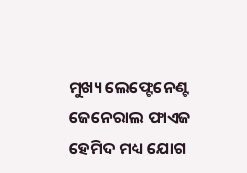ମୁଖ୍ୟ ଲେଫ୍ଟେନେଣ୍ଟ ଜେନେରାଲ ଫାଏଜ ହେମିଦ ମଧ୍ୟ ଯୋଗ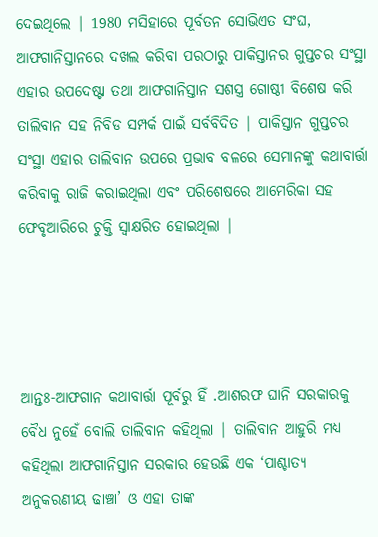ଦେଇଥିଲେ | 1980 ମସିହାରେ ପୂର୍ବତନ ସୋଭିଏତ ସଂଘ, ଆଫଗାନିସ୍ତାନରେ ଦଖଲ କରିବା ପରଠାରୁ ପାକିସ୍ତାନର ଗୁପ୍ତଚର ସଂସ୍ଥା ଏହାର ଉପଦେଷ୍ଟା ତଥା ଆଫଗାନିସ୍ତାନ ସଶସ୍ତ୍ର ଗୋଷ୍ଠୀ ବିଶେଷ କରି ତାଲିବାନ ସହ ନିବିଡ ସମ୍ପର୍କ ପାଇଁ ସର୍ବବିଦିତ | ପାକିସ୍ତାନ ଗୁପ୍ତଚର ସଂସ୍ଥା ଏହାର ତାଲିବାନ ଉପରେ ପ୍ରଭାବ ବଳରେ ସେମାନଙ୍କୁ କଥାବାର୍ତ୍ତା କରିବାକୁ ରାଜି କରାଇଥିଲା ଏବଂ ପରିଶେଷରେ ଆମେରିକା ସହ ଫେବୃଆରିରେ ଚୁକ୍ତି ସ୍ବାକ୍ଷରିତ ହୋଇଥିଲା |




ଆନ୍ତଃ-ଆଫଗାନ କଥାବାର୍ତ୍ତା ପୂର୍ବରୁ ହିଁ .ଆଶରଫ ଘାନି ସରକାରକୁ ବୈଧ ନୁହେଁ ବୋଲି ତାଲିବାନ କହିଥିଲା | ତାଲିବାନ ଆହୁରି ମଧ୍ୟ କହିଥିଲା ଆଫଗାନିସ୍ତାନ ସରକାର ହେଉଛି ଏକ ‘ପାଶ୍ଚାତ୍ୟ ଅନୁକରଣୀୟ ଢାଞ୍ଚା’ ଓ ଏହା ତାଙ୍କ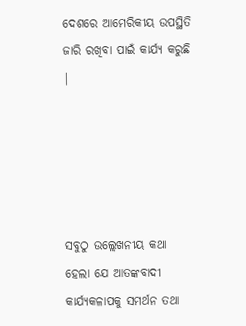ଦେଶରେ ଆମେରିକୀୟ ଉପସ୍ଥିତି ଜାରି ରଖିବା ପାଇଁ କାର୍ଯ୍ୟ କରୁଛି |





ସବୁଠୁ ଉଲ୍ଲେଖନୀୟ କଥା ହେଲା ଯେ ଆତଙ୍କବାଦୀ କାର୍ଯ୍ୟକଳାପକୁ ସମର୍ଥନ ତଥା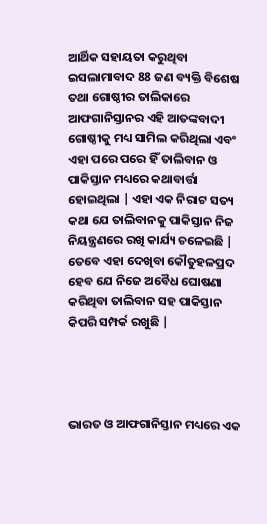ଆର୍ଥିକ ସହାୟତା କରୁଥିବା ଇସଲାମାବାଦ 88 ଜଣ ବ୍ୟକ୍ତି ବିଶେଷ ତଥା ଗୋଷ୍ଠୀର ତାଲିକାରେ ଆଫଗାନିସ୍ତାନର ଏହି ଆତଙ୍କବାଦୀ ଗୋଷ୍ଠୀକୁ ମଧ୍ୟ ସାମିଲ କରିଥିଲା ଏବଂ ଏହା ପରେ ପରେ ହିଁ ତାଲିବାନ ଓ ପାକିସ୍ତାନ ମଧ୍ୟରେ କଥାବାର୍ତ୍ତା ହୋଇଥିଲା | ଏହା ଏକ ନିରାଟ ସତ୍ୟ କଥା ଯେ ତାଲିବାନକୁ ପାକିସ୍ତାନ ନିଜ ନିୟନ୍ତ୍ରଣରେ ରଖି କାର୍ଯ୍ୟ ଚଳେଇଛି | ତେବେ ଏହା ଦେଖିବା କୌତୁହଳପ୍ରଦ ହେବ ଯେ ନିଜେ ଅବୈଧ ଘୋଷଣା କରିଥିବା ତାଲିବାନ ସହ ପାକିସ୍ତାନ କିପରି ସମ୍ପର୍କ ରଖୁଛି |




ଭାରତ ଓ ଆଫଗାନିସ୍ତାନ ମଧ୍ୟରେ ଏକ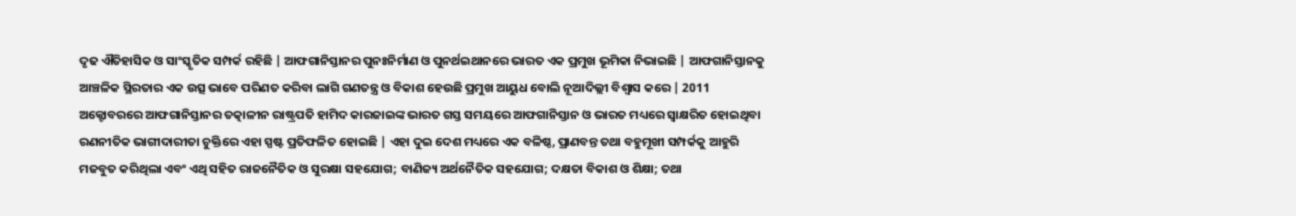ଦୃଢ ଐତିହାସିକ ଓ ସାଂସ୍କୃତିକ ସମ୍ପର୍କ ରହିଛି | ଆଫଗାନିସ୍ତାନର ପୁନଃନିର୍ମାଣ ଓ ପୁନର୍ଥଇଥାନରେ ଭାରତ ଏକ ପ୍ରମୁଖ ଭୂମିକା ନିଭାଇଛି | ଆଫଗାନିସ୍ତାନକୁ ଆଞ୍ଚଳିକ ସ୍ଥିରତାର ଏକ ଉତ୍ସ ଭାବେ ପରିଣତ କରିବା ଲାଗି ଗଣତନ୍ତ୍ର ଓ ବିକାଶ ହେଉଛି ପ୍ରମୁଖ ଆୟୁଧ ବୋଲି ନୂଆଦିଲ୍ଲୀ ବିଶ୍ଵାସ କରେ | 2011 ଅକ୍ଟୋବରରେ ଆଫଗାନିସ୍ତାନର ତତ୍କାଳୀନ ରାଷ୍ଟ୍ରପତି ହାମିଦ କାରଜାଇଙ୍କ ଭାରତ ଗସ୍ତ ସମୟରେ ଆଫଗାନିସ୍ତାନ ଓ ଭାରତ ମଧ୍ୟରେ ସ୍ବାକ୍ଷରିତ ହୋଇଥିବା ରଣନୀତିକ ଭାଗୀଦାରୀତା ଚୁକ୍ତିରେ ଏହା ସ୍ପଷ୍ଟ ପ୍ରତିଫଳିତ ହୋଇଛି | ଏହା ଦୁଇ ଦେଶ ମଧ୍ୟରେ ଏକ ବଳିଷ୍ଠ, ପ୍ରାଣବନ୍ତ ତଥା ବହୁମୂଖୀ ସମ୍ପର୍କକୁ ଆହୁରି ମଜବୁତ କରିଥିଲା ଏବଂ ଏଥି ସହିତ ରାଜନୈତିକ ଓ ସୁରକ୍ଷା ସହଯୋଗ; ବାଣିଜ୍ୟ ଅର୍ଥନୈତିକ ସହଯୋଗ; ଦକ୍ଷତା ବିକାଶ ଓ ଶିକ୍ଷା; ତଥା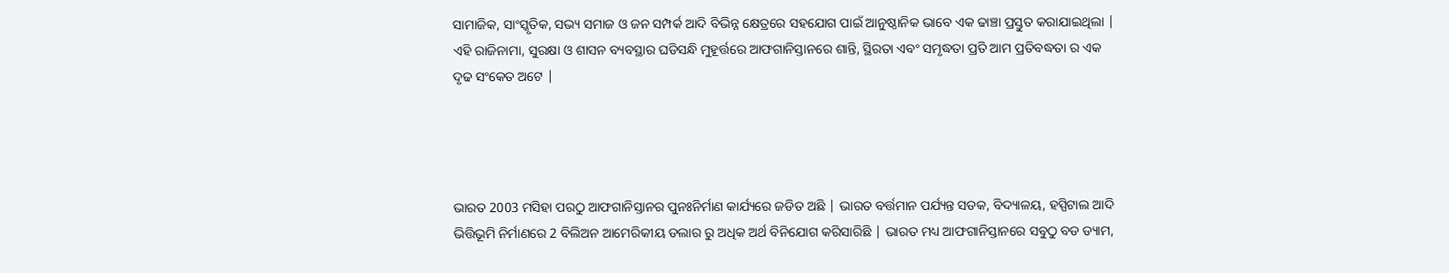ସାମାଜିକ, ସାଂସ୍କୃତିକ, ସଭ୍ୟ ସମାଜ ଓ ଜନ ସମ୍ପର୍କ ଆଦି ବିଭିନ୍ନ କ୍ଷେତ୍ରରେ ସହଯୋଗ ପାଇଁ ଆନୁଷ୍ଠାନିକ ଭାବେ ଏକ ଢାଞ୍ଚା ପ୍ରସ୍ତୁତ କରାଯାଇଥିଲା | ଏହି ରାଜିନାମା, ସୁରକ୍ଷା ଓ ଶାସନ ବ୍ୟବସ୍ଥାର ଘଡିସନ୍ଧି ମୁହୂର୍ତ୍ତରେ ଆଫଗାନିସ୍ତାନରେ ଶାନ୍ତି, ସ୍ଥିରତା ଏବଂ ସମୃଦ୍ଧତା ପ୍ରତି ଆମ ପ୍ରତିବଦ୍ଧତା ର ଏକ ଦୃଢ ସଂକେତ ଅଟେ |




ଭାରତ 2003 ମସିହା ପରଠୁ ଆଫଗାନିସ୍ତାନର ପୁନଃନିର୍ମାଣ କାର୍ଯ୍ୟରେ ଜଡିତ ଅଛି | ଭାରତ ବର୍ତ୍ତମାନ ପର୍ଯ୍ୟନ୍ତ ସଡକ, ବିଦ୍ୟାଳୟ, ହସ୍ପିଟାଲ ଆଦି ଭିତ୍ତିଭୂମି ନିର୍ମାଣରେ 2 ବିଲିଅନ ଆମେରିକୀୟ ଡଲାର ରୁ ଅଧିକ ଅର୍ଥ ବିନିଯୋଗ କରିସାରିଛି | ଭାରତ ମଧ୍ୟ ଆଫଗାନିସ୍ତାନରେ ସବୁଠୁ ବଡ ଡ୍ୟାମ,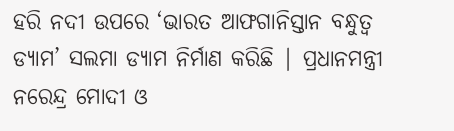ହରି ନଦୀ ଉପରେ ‘ଭାରତ ଆଫଗାନିସ୍ତାନ ବନ୍ଧୁତ୍ଵ ଡ୍ୟାମ’ ସଲମା ଡ୍ୟାମ ନିର୍ମାଣ କରିଛି | ପ୍ରଧାନମନ୍ତ୍ରୀ ନରେନ୍ଦ୍ର ମୋଦୀ ଓ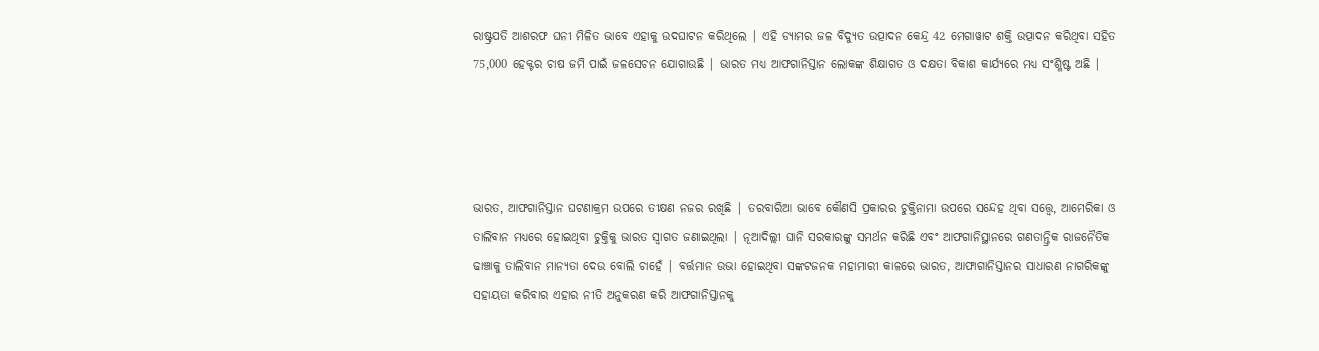ରାଷ୍ଟ୍ରପତି ଆଶରଫ ଘନୀ ମିଳିତ ଭାବେ ଏହାକୁ ଉଦଘାଟନ କରିଥିଲେ | ଏହି ଡ୍ୟାମର ଜଳ ବିଦ୍ୟୁତ ଉତ୍ପାଦନ କେନ୍ଦ୍ର 42 ମେଗାୱାଟ ଶକ୍ତି ଉତ୍ପାଦନ କରିଥିବା ସହିତ 75,000 ହେକ୍ଟର ଚାଷ ଜମି ପାଇଁ ଜଳସେଚନ ଯୋଗାଉଛି | ଭାରତ ମଧ୍ୟ ଆଫଗାନିସ୍ତାନ ଲୋକଙ୍କ ଶିକ୍ଷାଗତ ଓ ଦକ୍ଷତା ବିକାଶ କାର୍ଯ୍ୟରେ ମଧ୍ୟ ସଂଶ୍ଳିଷ୍ଟ ଅଛି |




ଭାରତ, ଆଫଗାନିସ୍ତାନ ଘଟଣାକ୍ରମ ଉପରେ ତୀକ୍ଷଣ ନଜର ରଖିଛି | ତରବାରିଆ ଭାବେ କୌଣସି ପ୍ରକାରର ଚୁକ୍ତିନାମା ଉପରେ ସନ୍ଦେହ ଥିବା ସତ୍ତ୍ୱେ, ଆମେରିକା ଓ ତାଲିବାନ ମଧ୍ୟରେ ହୋଇଥିବା ଚୁକ୍ତିକୁ ଭାରତ ସ୍ଵାଗତ ଜଣାଇଥିଲା | ନୂଆଦିଲ୍ଲୀ ଘାନି ସରକାରଙ୍କୁ ସମର୍ଥନ କରିଛି ଏବଂ ଆଫଗାନିସ୍ଥାନରେ ଗଣତାନ୍ତ୍ରିକ ରାଜନୈତିକ ଢାଞ୍ଚାକୁ ତାଲିବାନ ମାନ୍ୟତା ଦେଉ ବୋଲି ଚାହେଁ | ବର୍ତ୍ତମାନ ଉଭା ହୋଇଥିବା ସଙ୍କଟଜନକ ମହାମାରୀ କାଳରେ ଭାରତ, ଆଫାଗାନିସ୍ତାନର ସାଧାରଣ ନାଗରିକଙ୍କୁ ସହାୟତା କରିବାର ଏହାର ନୀତି ଅନୁକରଣ କରି ଆଫଗାନିସ୍ତାନକୁ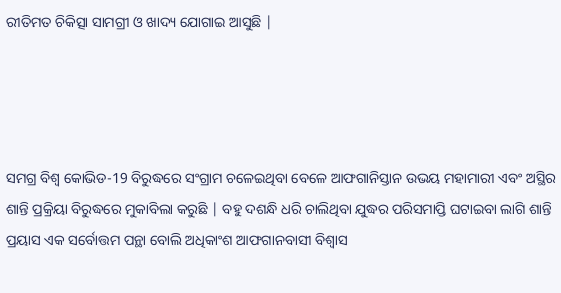ରୀତିମତ ଚିକିତ୍ସା ସାମଗ୍ରୀ ଓ ଖାଦ୍ୟ ଯୋଗାଇ ଆସୁଛି |




ସମଗ୍ର ବିଶ୍ଵ କୋଭିଡ-19 ବିରୁଦ୍ଧରେ ସଂଗ୍ରାମ ଚଳେଇଥିବା ବେଳେ ଆଫଗାନିସ୍ତାନ ଉଭୟ ମହାମାରୀ ଏବଂ ଅସ୍ଥିର ଶାନ୍ତି ପ୍ରକ୍ରିୟା ବିରୁଦ୍ଧରେ ମୁକାବିଲା କରୁଛି | ବହୁ ଦଶନ୍ଧି ଧରି ଚାଲିଥିବା ଯୁଦ୍ଧର ପରିସମାପ୍ତି ଘଟାଇବା ଲାଗି ଶାନ୍ତି ପ୍ରୟାସ ଏକ ସର୍ବୋତ୍ତମ ପନ୍ଥା ବୋଲି ଅଧିକାଂଶ ଆଫଗାନବାସୀ ବିଶ୍ଵାସ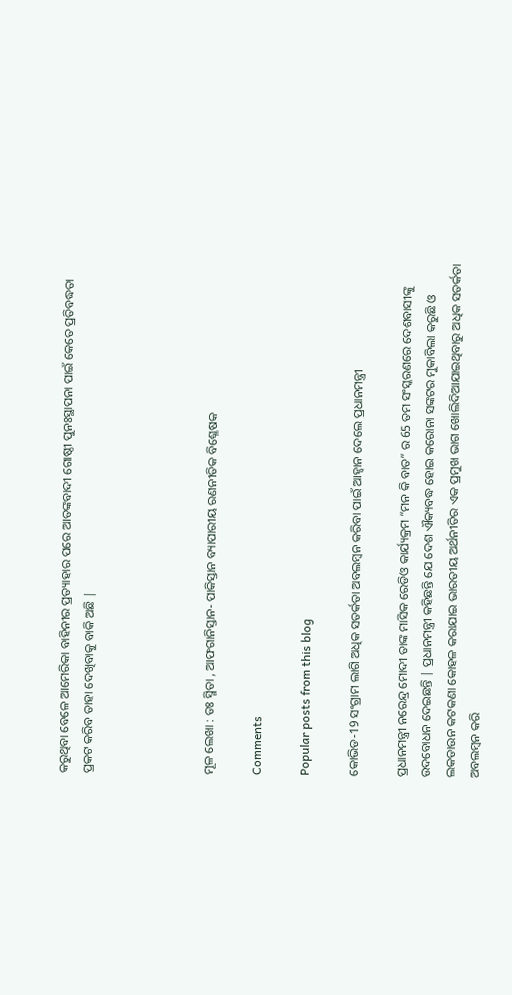କରୁଥିବା ବେଳେ ଆମେରିକା ବାହିନୀର ପ୍ରତ୍ୟାହାର ପରେ ଆତଙ୍କବାଦୀ ଗୋଷ୍ଠୀ ପୁନଃସ୍ଥାପନା ପାଇଁ କେତେ ପ୍ରତିବଦ୍ଧତା ପ୍ରକଟ କରିବ ତାହା ଦେଖିବାକୁ ବାକି ଅଛି |




ମୂଳ ଲେଖା : ଡଃ ସ୍ମିତା , ଆଫଗାନିସ୍ତାନ- ପାକିସ୍ତାନ ବ୍ୟାପାରୀୟ ରଣନୀତିକ ବିଶ୍ଳେଷକ

Comments

Popular posts from this blog

କୋଭିଡ-19 ସଂଗ୍ରାମ ଲାଗି ଅଧିକ ସତର୍କତା ଅବଲମ୍ବନ କରିବା ପାଇଁ ଆହ୍ଵାନ ଦେଲେ ପ୍ରଧାନମନ୍ତ୍ରୀ

ପ୍ରଧାନମନ୍ତ୍ରୀ ନରେନ୍ଦ୍ର ମୋଦୀ ତାଙ୍କ ମାସିକ ରେଡିଓ କାର୍ଯ୍ୟକ୍ରମ “ମନ କି ବାତ” ର 65 ତମ ସଂସ୍କରଣରେ ଦେଶବାସୀଙ୍କୁ ଉଦବୋଧନ ଦେଇଛନ୍ତି | ପ୍ରଧାନମନ୍ତ୍ରୀ କହିଛନ୍ତି ଯେ ଦେଶ ଐକ୍ୟବଦ୍ଧ ହୋଇ କରୋନା ସଙ୍କଟର ମୁକାବିଲା କରୁଛି ଓ ଲକଡାଉନ କଟକଣା କୋହଳ କରାଯାଇ ଭାରତୀୟ ଅର୍ଥନୀତିର ଏକ ପ୍ରମୁଖ ଭାଗ ଖୋଲିଦିଆଯାଇଥିବାରୁ ଅଧିକ ସତର୍କତା ଅବଲମ୍ବନ କରି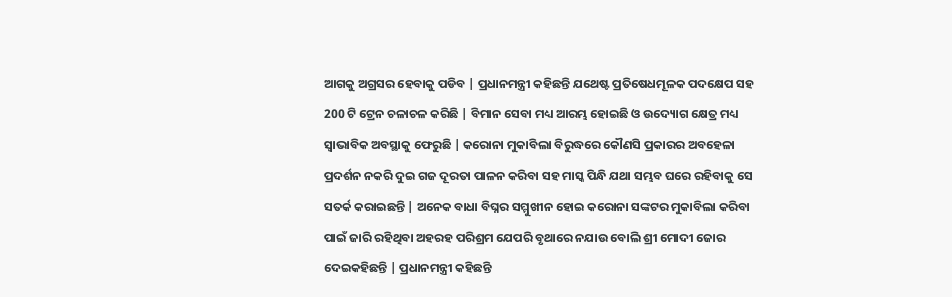ଆଗକୁ ଅଗ୍ରସର ହେବାକୁ ପଡିବ | ପ୍ରଧାନମନ୍ତ୍ରୀ କହିଛନ୍ତି ଯଥେଷ୍ଟ ପ୍ରତିଷେଧମୂଳକ ପଦକ୍ଷେପ ସହ 200 ଟି ଟ୍ରେନ ଚଳାଚଳ କରିଛି | ବିମାନ ସେବା ମଧ୍ୟ ଆରମ୍ଭ ହୋଇଛି ଓ ଉଦ୍ୟୋଗ କ୍ଷେତ୍ର ମଧ୍ୟ ସ୍ଵାଭାବିକ ଅବସ୍ଥାକୁ ଫେରୁଛି | କରୋନା ମୁକାବିଲା ବିରୁଦ୍ଧରେ କୌଣସି ପ୍ରକାରର ଅବହେଳା ପ୍ରଦର୍ଶନ ନକରି ଦୁଇ ଗଜ ଦୂରତା ପାଳନ କରିବା ସହ ମାସ୍କ ପିନ୍ଧି ଯଥା ସମ୍ଭବ ଘରେ ରହିବାକୁ ସେ ସତର୍କ କରାଇଛନ୍ତି | ଅନେକ ବାଧା ବିଘ୍ନର ସମ୍ମୁଖୀନ ହୋଇ କରୋନା ସଙ୍କଟର ମୁକାବିଲା କରିବା ପାଇଁ ଜାରି ରହିଥିବା ଅହରହ ପରିଶ୍ରମ ଯେପରି ବୃଥାରେ ନଯାଉ ବୋଲି ଶ୍ରୀ ମୋଦୀ ଜୋର ଦେଇକହିଛନ୍ତି | ପ୍ରଧାନମନ୍ତ୍ରୀ କହିଛନ୍ତି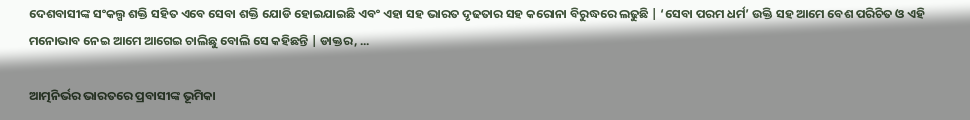ଦେଶବାସୀଙ୍କ ସଂକଲ୍ପ ଶକ୍ତି ସହିତ ଏବେ ସେବା ଶକ୍ତି ଯୋଡି ହୋଇଯାଇଛି ଏବଂ ଏହା ସହ ଭାରତ ଦୃଢତାର ସହ କରୋନା ବିରୁଦ୍ଧରେ ଲଢୁଛି | ‘ସେବା ପରମ ଧର୍ମ’ ଉକ୍ତି ସହ ଆମେ ବେଶ ପରିଚିତ ଓ ଏହି ମନୋଭାବ ନେଇ ଆମେ ଆଗେଇ ଚାଲିଛୁ ବୋଲି ସେ କହିଛନ୍ତି | ଡାକ୍ତର, ...

ଆତ୍ମନିର୍ଭର ଭାରତରେ ପ୍ରବାସୀଙ୍କ ଭୂମିକା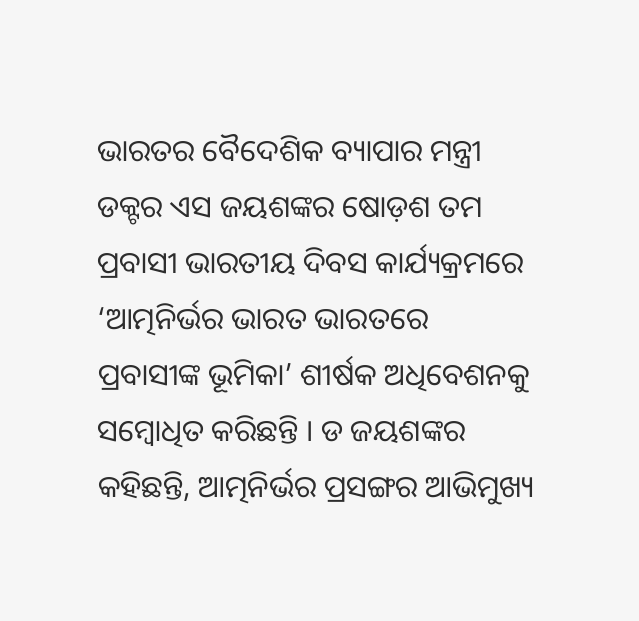ଭାରତର ବୈଦେଶିକ ବ୍ୟାପାର ମନ୍ତ୍ରୀ ଡକ୍ଟର ଏସ ଜୟଶଙ୍କର ଷୋଡ଼ଶ ତମ ପ୍ରବାସୀ ଭାରତୀୟ ଦିବସ କାର୍ଯ୍ୟକ୍ରମରେ ‘ଆତ୍ମନିର୍ଭର ଭାରତ ଭାରତରେ ପ୍ରବାସୀଙ୍କ ଭୂମିକା’ ଶୀର୍ଷକ ଅଧିବେଶନକୁ ସମ୍ବୋଧିତ କରିଛନ୍ତି । ଡ ଜୟଶଙ୍କର କହିଛନ୍ତି, ଆତ୍ମନିର୍ଭର ପ୍ରସଙ୍ଗର ଆଭିମୁଖ୍ୟ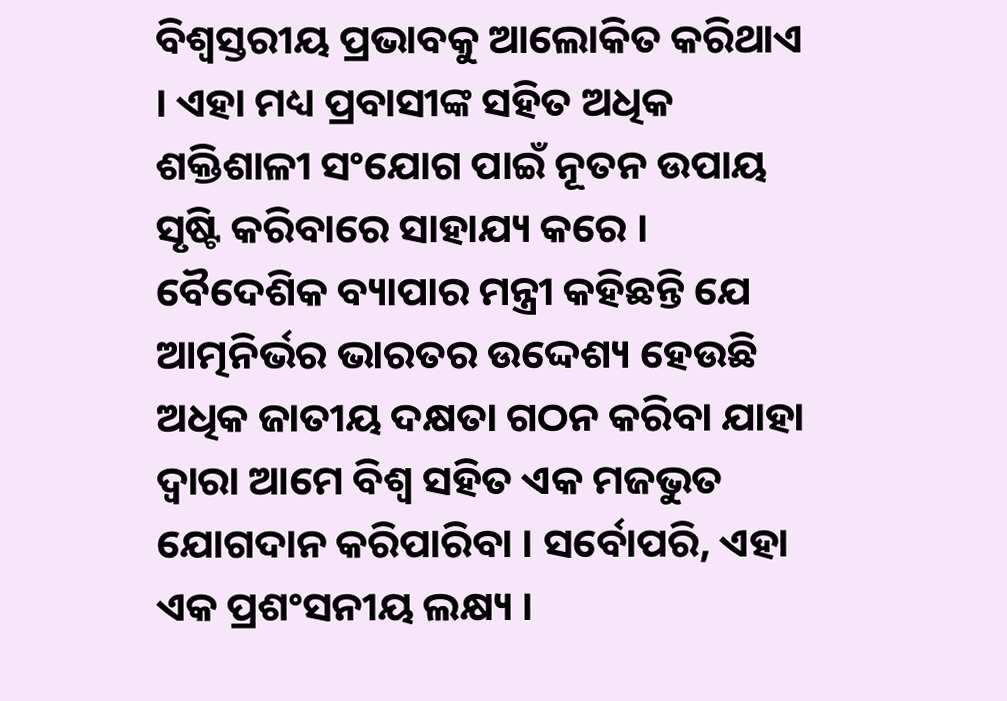ବିଶ୍ୱସ୍ତରୀୟ ପ୍ରଭାବକୁ ଆଲୋକିତ କରିଥାଏ । ଏହା ମଧ୍ୟ ପ୍ରବାସୀଙ୍କ ସହିତ ଅଧିକ ଶକ୍ତିଶାଳୀ ସଂଯୋଗ ପାଇଁ ନୂତନ ଉପାୟ ସୃଷ୍ଟି କରିବାରେ ସାହାଯ୍ୟ କରେ । ବୈଦେଶିକ ବ୍ୟାପାର ମନ୍ତ୍ରୀ କହିଛନ୍ତି ଯେ ଆତ୍ମନିର୍ଭର ଭାରତର ଉଦ୍ଦେଶ୍ୟ ହେଉଛି ଅଧିକ ଜାତୀୟ ଦକ୍ଷତା ଗଠନ କରିବା ଯାହା ଦ୍ବାରା ଆମେ ବିଶ୍ୱ ସହିତ ଏକ ମଜଭୁତ ଯୋଗଦାନ କରିପାରିବା । ସର୍ବୋପରି, ଏହା ଏକ ପ୍ରଶଂସନୀୟ ଲକ୍ଷ୍ୟ ।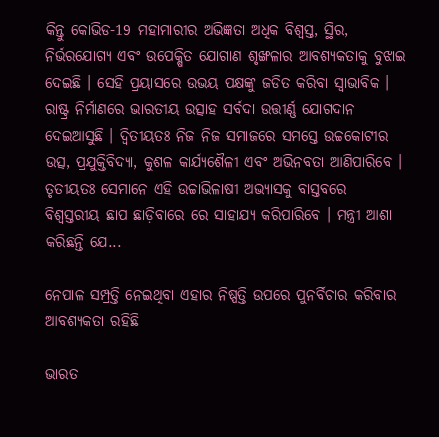କିନ୍ତୁ କୋଭିଡ-19 ମହାମାରୀର ଅଭିଜ୍ଞତା ଅଧିକ ବିଶ୍ୱସ୍ତ, ସ୍ଥିର, ନିର୍ଭରଯୋଗ୍ୟ ଏବଂ ଉପେକ୍ଷିତ ଯୋଗାଣ ଶୃଙ୍ଖଳାର ଆବଶ୍ୟକତାକୁ ବୁଝାଇ ଦେଇଛି । ସେହି ପ୍ରୟାସରେ ଉଭୟ ପକ୍ଷଙ୍କୁ ଜଡିତ କରିବା ସ୍ୱାଭାବିକ । ରାଷ୍ଟ୍ର ନିର୍ମାଣରେ ଭାରତୀୟ ଉତ୍ସାହ ସର୍ବଦା ଉତ୍ତୀର୍ଣ୍ଣ ଯୋଗଦାନ ଦେଇଆସୁଛି । ଦ୍ୱିତୀୟତଃ ନିଜ ନିଜ ସମାଜରେ ସମସ୍ତେ ଉଚ୍ଚକୋଟୀର ଉତ୍ସ, ପ୍ରଯୁକ୍ତିବିଦ୍ୟା, କୁଶଳ କାର୍ଯ୍ୟଶୈଳୀ ଏବଂ ଅଭିନବତା ଆଣିପାରିବେ । ତୃତୀୟତଃ ସେମାନେ ଏହି ଉଚ୍ଚାଭିଳାଷୀ ଅଭ୍ୟାସକୁ ବାସ୍ତବରେ ବିଶ୍ୱସ୍ତରୀୟ ଛାପ ଛାଡ଼ିବାରେ ରେ ସାହାଯ୍ୟ କରିପାରିବେ । ମନ୍ତ୍ରୀ ଆଶା କରିଛନ୍ତି ଯେ...

ନେପାଳ ସମ୍ପ୍ରତ୍ତି ନେଇଥିବା ଏହାର ନିଷ୍ପତ୍ତି ଉପରେ ପୁନର୍ବିଚାର କରିବାର ଆବଶ୍ୟକତା ରହିଛି

ଭାରତ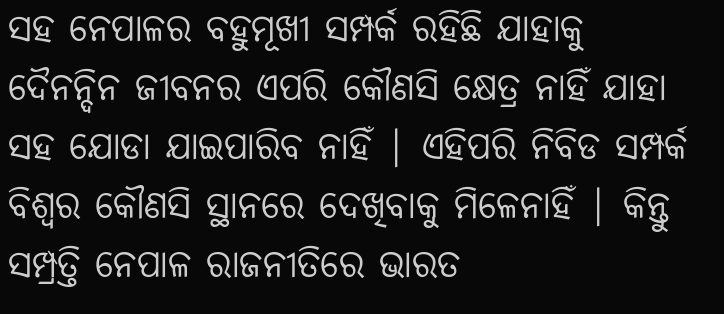ସହ ନେପାଳର ବହୁମୂଖୀ ସମ୍ପର୍କ ରହିଛି ଯାହାକୁ ଦୈନନ୍ଦିନ ଜୀବନର ଏପରି କୌଣସି କ୍ଷେତ୍ର ନାହିଁ ଯାହା ସହ ଯୋଡା ଯାଇପାରିବ ନାହିଁ | ଏହିପରି ନିବିଡ ସମ୍ପର୍କ ବିଶ୍ଵର କୌଣସି ସ୍ଥାନରେ ଦେଖିବାକୁ ମିଳେନାହିଁ | କିନ୍ତୁ ସମ୍ପ୍ରତ୍ତି ନେପାଳ ରାଜନୀତିରେ ଭାରତ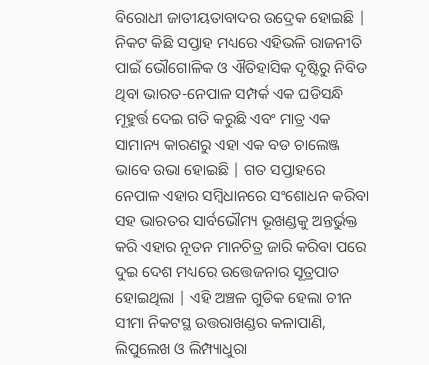ବିରୋଧୀ ଜାତୀୟତାବାଦର ଉଦ୍ରେକ ହୋଇଛି | ନିକଟ କିଛି ସପ୍ତାହ ମଧ୍ୟରେ ଏହିଭଳି ରାଜନୀତି ପାଇଁ ଭୌଗୋଳିକ ଓ ଐତିହାସିକ ଦୃଷ୍ଟିରୁ ନିବିଡ ଥିବା ଭାରତ-ନେପାଳ ସମ୍ପର୍କ ଏକ ଘଡିସନ୍ଧି ମୂହୁର୍ତ୍ତ ଦେଇ ଗତି କରୁଛି ଏବଂ ମାତ୍ର ଏକ ସାମାନ୍ୟ କାରଣରୁ ଏହା ଏକ ବଡ ଚାଲେଞ୍ଜ ଭାବେ ଉଭା ହୋଇଛି | ଗତ ସପ୍ତାହରେ ନେପାଳ ଏହାର ସମ୍ବିଧାନରେ ସଂଶୋଧନ କରିବା ସହ ଭାରତର ସାର୍ବଭୌମ୍ୟ ଭୂଖଣ୍ଡକୁ ଅନ୍ତର୍ଭୁକ୍ତ କରି ଏହାର ନୂତନ ମାନଚିତ୍ର ଜାରି କରିବା ପରେ ଦୁଇ ଦେଶ ମଧ୍ୟରେ ଉତ୍ତେଜନାର ସୂତ୍ରପାତ ହୋଇଥିଲା | ଏହି ଅଞ୍ଚଳ ଗୁଡିକ ହେଲା ଚୀନ ସୀମା ନିକଟସ୍ଥ ଉତ୍ତରାଖଣ୍ଡର କଳାପାଣି, ଲିପୁଲେଖ ଓ ଲିମ୍ପ୍ୟାଧୁରା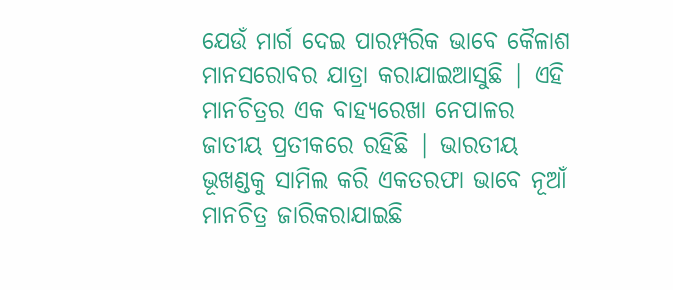ଯେଉଁ ମାର୍ଗ ଦେଇ ପାରମ୍ପରିକ ଭାବେ କୈଳାଶ ମାନସରୋବର ଯାତ୍ରା କରାଯାଇଆସୁଛି | ଏହି ମାନଚିତ୍ରର ଏକ ବାହ୍ୟରେଖା ନେପାଳର ଜାତୀୟ ପ୍ରତୀକରେ ରହିଛି | ଭାରତୀୟ ଭୂଖଣ୍ଡକୁ ସାମିଲ କରି ଏକତରଫା ଭାବେ ନୂଆଁ ମାନଚିତ୍ର ଜାରିକରାଯାଇଛି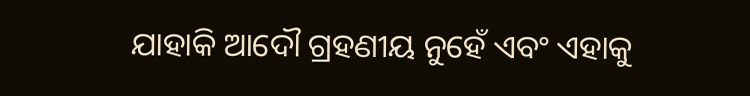ଯାହାକି ଆଦୌ ଗ୍ରହଣୀୟ ନୁହେଁ ଏବଂ ଏହାକୁ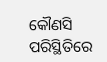କୌଣସି ପରିସ୍ଥିତିରେ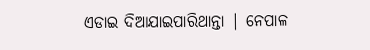ଏଡାଇ ଦିଆଯାଇପାରିଥାନ୍ତା | ନେପାଳ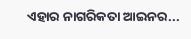ଏହାର ନାଗରିକତା ଆଇନର...